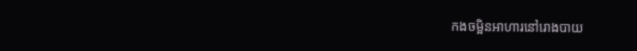កងចម្អិនអាហារនៅរោងបាយ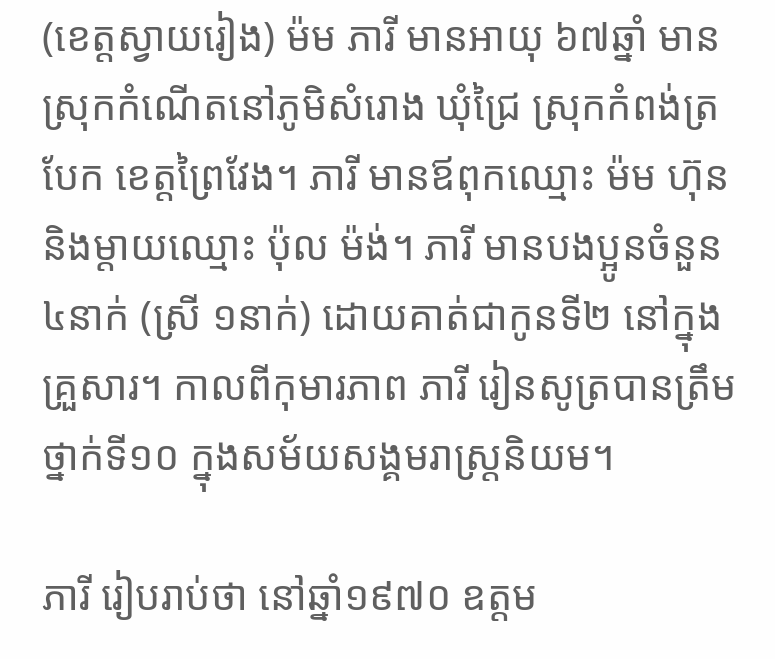(ខេត្តស្វាយរៀង) ម៉ម ភារី មានអាយុ ៦៧ឆ្នាំ មានស្រុកកំណើតនៅភូមិសំរោង ឃុំជ្រៃ ស្រុកកំពង់ត្របែក ខេត្តព្រៃវែង។ ភារី មានឪពុកឈ្មោះ ម៉ម ហ៊ុន និងម្តាយឈ្មោះ ប៉ុល ម៉ង់។ ភារី មានបងប្អូនចំនួន ៤នាក់ (ស្រី ១នាក់) ដោយគាត់ជាកូនទី២ នៅក្នុងគ្រួសារ។ កាលពីកុមារភាព ភារី រៀនសូត្របានត្រឹមថ្នាក់ទី១០ ក្នុងសម័យសង្គមរាស្ត្រនិយម។

ភារី រៀបរាប់ថា នៅឆ្នាំ១៩៧០ ឧត្តម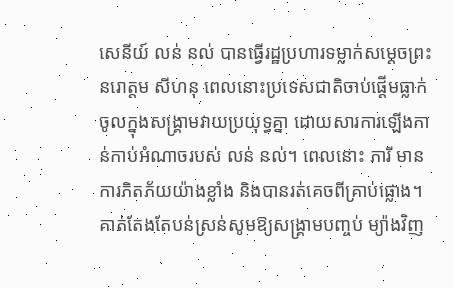សេនីយ៍ លន់ នល់ បានធ្វើរដ្ឋប្រហារទម្លាក់សម្តេចព្រះនរោត្តម សីហនុ ពេលនោះប្រទេសជាតិចាប់ផ្តើមធ្លាក់ចូលក្នុងសង្គ្រាមវាយប្រយុទ្ធគ្នា ដោយសារការឡើងកាន់កាប់អំណាចរបស់ លន់ នល់។ ពេលនោះ ភារី មានការភិតភ័យយ៉ាងខ្លាំង និងបានរត់គេចពីគ្រាប់ផ្លោង។ គាត់តែងតែបន់ស្រន់សូមឱ្យសង្គ្រាមបញ្ចប់ ម្យ៉ាងវិញ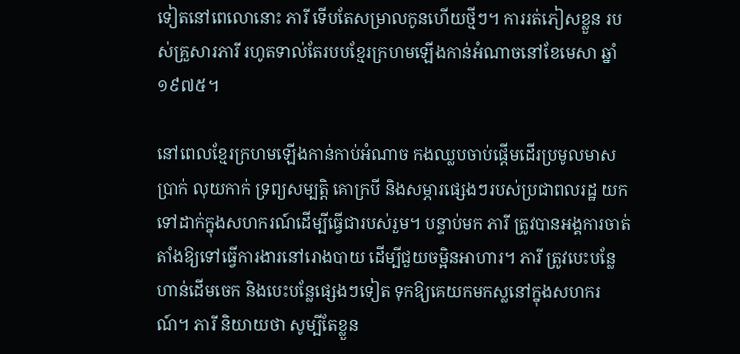ទៀតនៅពេលោនោះ ភារី ទើបតែសម្រាលកូនហើយថ្មីៗ។ ការរត់ភៀសខ្លួន របស់គ្រួសារភារី រហូតទាល់តែរបបខ្មែរក្រហមឡើងកាន់អំណាចនៅខែមេសា ឆ្នាំ១៩៧៥។

នៅពេលខ្មែរក្រហមឡើងកាន់កាប់អំណាច កងឈ្លបចាប់ផ្តើមដើរប្រមូលមាសប្រាក់ លុយកាក់ ទ្រព្យសម្បត្តិ គោក្របី និងសម្ភារផ្សេងៗរបស់ប្រជាពលរដ្ឋ យកទៅដាក់ក្នុងសហករណ៍ដើម្បីធ្វើជារបស់រួម។ បន្ទាប់មក ភារី ត្រូវបានអង្គការចាត់តាំងឱ្យទៅធ្វើការងារនៅរោងបាយ ដើម្បីជួយចម្អិនអាហារ។ ភារី ត្រូវបេះបន្លែ ហាន់ដើមចេក និងបេះបន្លែផ្សេងៗទៀត ទុកឱ្យគេយកមកស្លនៅក្នុងសហករណ៍។ ភារី និយាយថា សូម្បីតែខ្លួន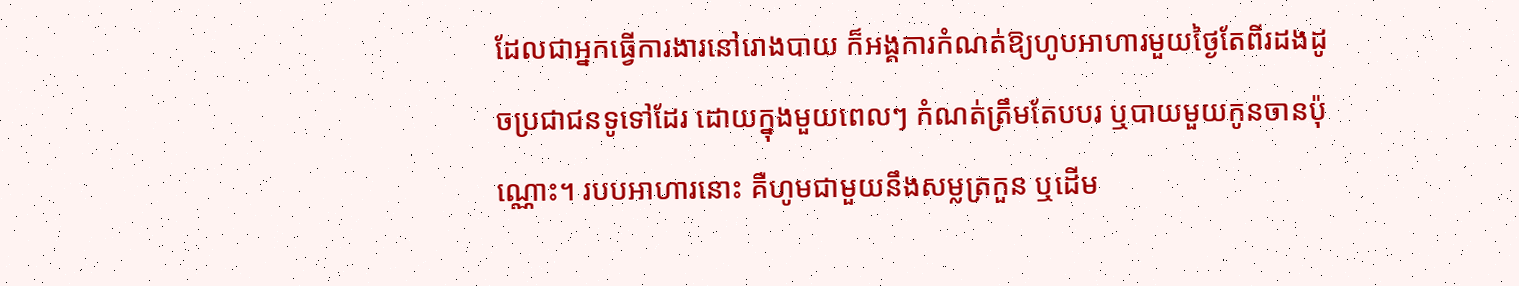ដែលជាអ្នកធ្វើការងារនៅរោងបាយ ក៏អង្គការកំណត់ឱ្យហូបអាហារមួយថ្ងៃតែពីរដងដូចប្រជាជនទូទៅដែរ ដោយក្នុងមួយពេលៗ កំណត់ត្រឹមតែបបរ ឬបាយមួយកូនចានប៉ុណ្ណោះ។ របបអាហារនោះ គឺហូមជាមួយនឹងសម្លត្រកួន ឬដើម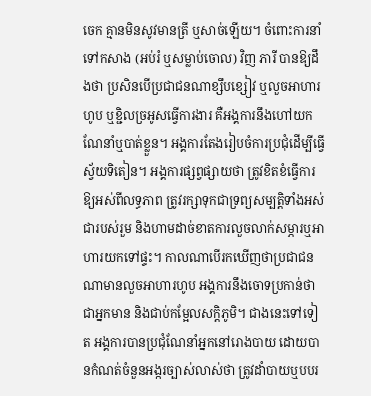ចេក គ្មានមិនសូវមានត្រី ឬសាច់ឡើយ។ ចំពោះការនាំទៅកសាង (អប់រំ ឬសម្លាប់ចោល) វិញ ភារី បានឱ្យដឹងថា ប្រសិនបើប្រជាជនណាខ្សឹបខ្សៀវ ឬលួចអាហារហូប ឬខ្ជិលច្រអូសធ្វើការងារ គឺអង្គការនឹងហៅយកណែនាំឬបាត់ខ្លួន។ អង្គការតែងរៀបចំការប្រជុំដើម្បីធ្វើស័្វយទិតៀន។ អង្គការផ្សព្វផ្សាយថា ត្រូវខិតខំធ្វើការឱ្យអស់ពីលទ្ធភាព ត្រូវរក្សាទុកជាទ្រព្យសម្បត្តិទាំងអស់ជារបស់រួម និងហាមដាច់ខាតការលួចលាក់សម្ភារឬអាហារយកទៅផ្ទះ។ កាលណាបើរកឃើញថាប្រជាជនណាមានលួចអាហារហូប អង្គការនឹងចោទប្រកាន់ថាជាអ្នកមាន និងជាប់កម្អែលសក្តិភូមិ។ ជាងនេះទៅទៀត អង្គការបានប្រជុំណែនាំអ្នកនៅរោងបាយ ដោយបានកំណត់ចំនួនអង្ករច្បាស់លាស់ថា ត្រូវដាំបាយឬបបរ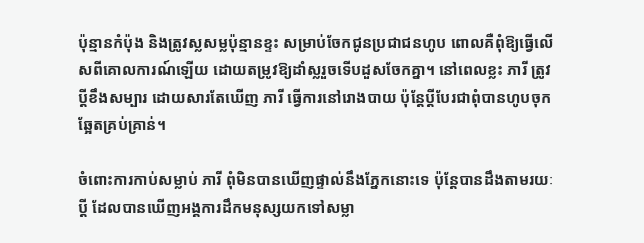ប៉ុន្មានកំប៉ុង និងត្រូវស្លសម្លប៉ុន្មានខ្ទះ សម្រាប់ចែកជូនប្រជាជនហូប ពោលគឺពុំឱ្យធ្វើលើសពីគោលការណ៍ឡើយ ដោយតម្រូវឱ្យដាំស្លរួចទើបដួសចែកគ្នា។ នៅពេលខ្លះ ភារី ត្រូវប្តីខឹងសម្បារ ដោយសារតែឃើញ ភារី ធ្វើការនៅរោងបាយ ប៉ុន្តែប្តីបែរជាពុំបានហូបចុកឆ្អែតគ្រប់គ្រាន់។

ចំពោះការកាប់សម្លាប់ ភារី ពុំមិនបានឃើញផ្ទាល់នឹងភ្នែកនោះទេ ប៉ុន្តែបានដឹងតាមរយៈប្តី ដែលបានឃើញអង្គការដឹកមនុស្សយកទៅសម្លា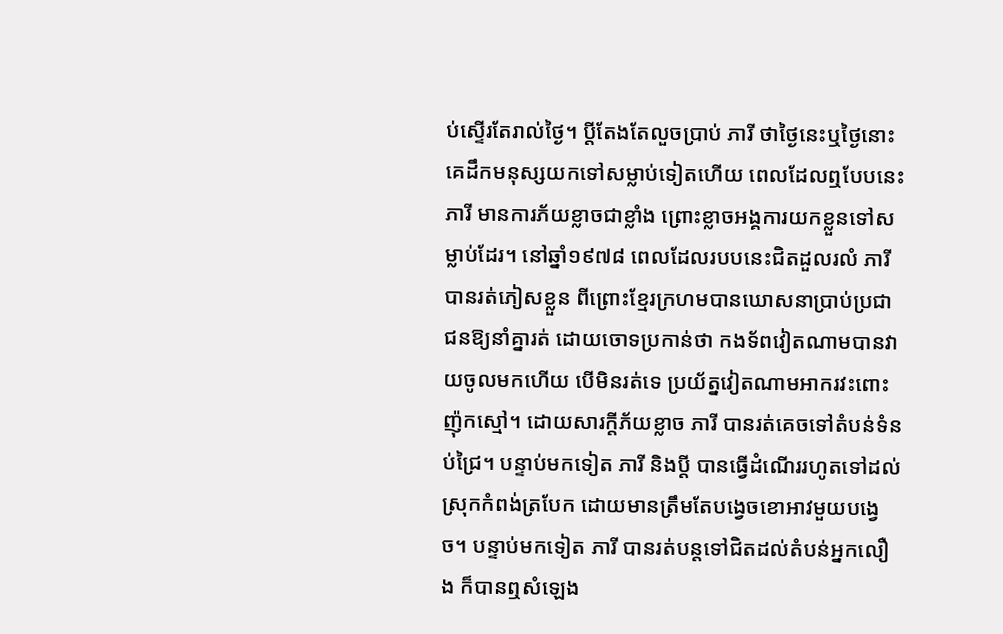ប់ស្ទើរតែរាល់ថ្ងៃ។ ប្តីតែងតែលួចប្រាប់ ភារី ថាថ្ងៃនេះឬថ្ងៃនោះ គេដឹកមនុស្សយកទៅសម្លាប់ទៀតហើយ ពេលដែលឮបែបនេះ ភារី មានការភ័យខ្លាចជាខ្លាំង ព្រោះខ្លាចអង្គការយកខ្លួនទៅសម្លាប់ដែរ។ នៅឆ្នាំ១៩៧៨ ពេលដែលរបបនេះជិតដួលរលំ ភារី បានរត់ភៀសខ្លួន ពីព្រោះខ្មែរក្រហមបានឃោសនាប្រាប់ប្រជាជនឱ្យនាំគ្នារត់ ដោយចោទប្រកាន់ថា កងទ័ពវៀតណាមបានវាយចូលមកហើយ បើមិនរត់ទេ ប្រយ័ត្នវៀតណាមអាករវះពោះញ៉ុកស្មៅ។ ដោយសារក្តីភ័យខ្លាច ភារី បានរត់គេចទៅតំបន់ទំនប់ជ្រៃ។ បន្ទាប់មកទៀត ភារី និងប្តី បានធ្វើដំណើររហូតទៅដល់ស្រុកកំពង់ត្របែក ដោយមានត្រឹមតែបង្វេចខោអាវមួយបង្វេច។ បន្ទាប់មកទៀត ភារី បានរត់បន្តទៅជិតដល់តំបន់អ្នកលឿង ក៏បានឮសំឡេង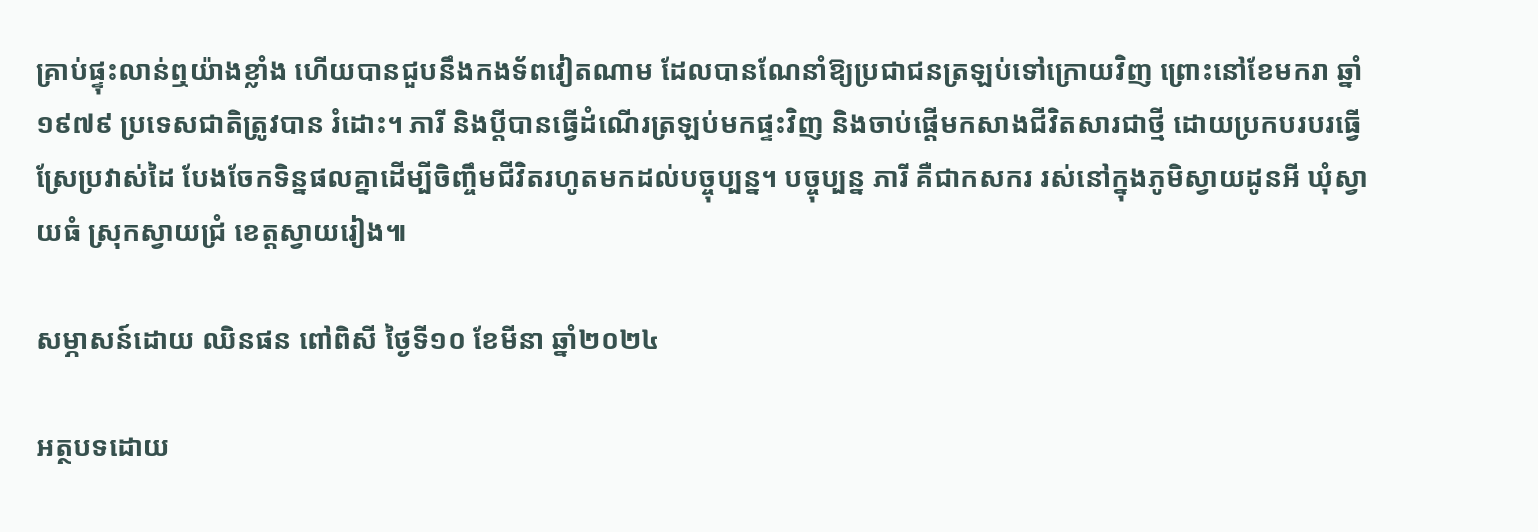គ្រាប់ផ្ទុះលាន់ឮយ៉ាងខ្លាំង ហើយបានជួបនឹងកងទ័ពវៀតណាម ដែលបានណែនាំឱ្យប្រជាជនត្រឡប់ទៅក្រោយវិញ ព្រោះនៅខែមករា ឆ្នាំ១៩៧៩ ប្រទេសជាតិត្រូវបាន រំដោះ។ ភារី និងប្តីបានធ្វើដំណើរត្រឡប់មកផ្ទះវិញ និងចាប់ផ្ដើមកសាងជីវិតសារជាថ្មី ដោយប្រកបរបរធ្វើស្រែប្រវាស់ដៃ បែងចែកទិន្នផលគ្នាដើម្បីចិញ្ចឹមជីវិតរហូតមកដល់បច្ចុប្បន្ន។ បច្ចុប្បន្ន ភារី គឺជាកសករ រស់នៅក្នុងភូមិស្វាយដូនអី ឃុំស្វាយធំ ស្រុកស្វាយជ្រំ ខេត្តស្វាយរៀង៕

សម្ភាសន៍ដោយ ឈិនផន ពៅពិសី ថ្ងៃទី១០ ខែមីនា ឆ្នាំ២០២៤

អត្ថបទដោយ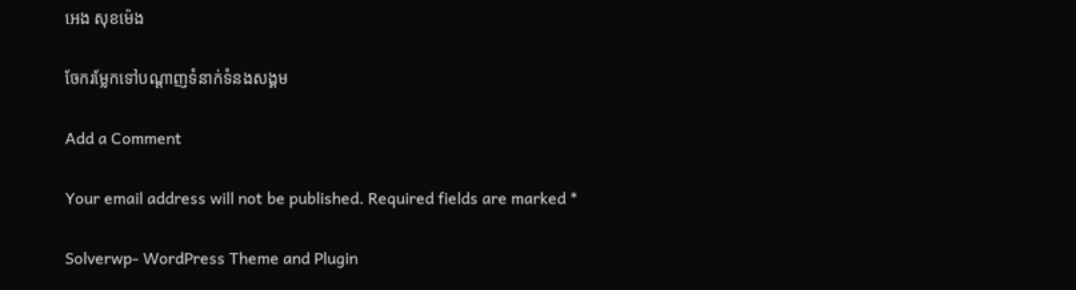អេង សុខម៉េង

ចែករម្លែកទៅបណ្តាញទំនាក់ទំនងសង្គម

Add a Comment

Your email address will not be published. Required fields are marked *

Solverwp- WordPress Theme and Plugin